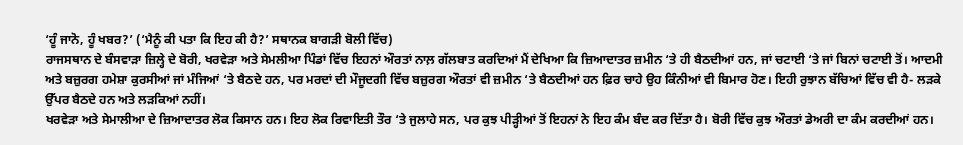‘ਹੂੰ ਜਾਨੋ, ਹੂੰ ਖਬਰ?’ (‘ਮੈਨੂੰ ਕੀ ਪਤਾ ਕਿ ਇਹ ਕੀ ਹੈ?’ ਸਥਾਨਕ ਬਾਗੜੀ ਬੋਲੀ ਵਿੱਚ)
ਰਾਜਸਥਾਨ ਦੇ ਬੰਸਵਾੜਾ ਜ਼ਿਲ੍ਹੇ ਦੇ ਬੋਰੀ, ਖਰਵੇੜਾ ਅਤੇ ਸੇਮਲੀਆ ਪਿੰਡਾਂ ਵਿੱਚ ਇਹਨਾਂ ਔਰਤਾਂ ਨਾਲ਼ ਗੱਲਬਾਤ ਕਰਦਿਆਂ ਮੈਂ ਦੇਖਿਆ ਕਿ ਜ਼ਿਆਦਾਤਰ ਜ਼ਮੀਨ ‘ਤੇ ਹੀ ਬੈਠਦੀਆਂ ਹਨ, ਜਾਂ ਚਟਾਈ ‘ਤੇ ਜਾਂ ਬਿਨਾਂ ਚਟਾਈ ਤੋਂ। ਆਦਮੀ ਅਤੇ ਬਜ਼ੁਰਗ ਹਮੇਸ਼ਾ ਕੁਰਸੀਆਂ ਜਾਂ ਮੰਜਿਆਂ ‘ਤੇ ਬੈਠਦੇ ਹਨ, ਪਰ ਮਰਦਾਂ ਦੀ ਮੌਜੂਦਗੀ ਵਿੱਚ ਬਜ਼ੁਰਗ ਔਰਤਾਂ ਵੀ ਜ਼ਮੀਨ ‘ਤੇ ਬੈਠਦੀਆਂ ਹਨ ਫ਼ਿਰ ਚਾਹੇ ਉਹ ਕਿੰਨੀਆਂ ਵੀ ਬਿਮਾਰ ਹੋਣ। ਇਹੀ ਰੁਝਾਨ ਬੱਚਿਆਂ ਵਿੱਚ ਵੀ ਹੈ- ਲੜਕੇ ਉੱਪਰ ਬੈਠਦੇ ਹਨ ਅਤੇ ਲੜਕਿਆਂ ਨਹੀਂ।
ਖਰਵੇੜਾ ਅਤੇ ਸੇਮਾਲੀਆ ਦੇ ਜ਼ਿਆਦਾਤਰ ਲੋਕ ਕਿਸਾਨ ਹਨ। ਇਹ ਲੋਕ ਰਿਵਾਇਤੀ ਤੌਰ ‘ਤੇ ਜੁਲਾਹੇ ਸਨ, ਪਰ ਕੁਝ ਪੀੜ੍ਹੀਆਂ ਤੋਂ ਇਹਨਾਂ ਨੇ ਇਹ ਕੰਮ ਬੰਦ ਕਰ ਦਿੱਤਾ ਹੈ। ਬੋਰੀ ਵਿੱਚ ਕੁਝ ਔਰਤਾਂ ਡੇਅਰੀ ਦਾ ਕੰਮ ਕਰਦੀਆਂ ਹਨ।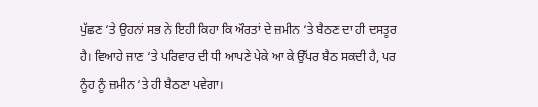ਪੁੱਛਣ ‘ਤੇ ਉਹਨਾਂ ਸਭ ਨੇ ਇਹੀ ਕਿਹਾ ਕਿ ਔਰਤਾਂ ਦੇ ਜ਼ਮੀਨ ‘ਤੇ ਬੈਠਣ ਦਾ ਹੀ ਦਸਤੂਰ ਹੈ। ਵਿਆਹੇ ਜਾਣ ‘ਤੇ ਪਰਿਵਾਰ ਦੀ ਧੀ ਆਪਣੇ ਪੇਕੇ ਆ ਕੇ ਉੱਪਰ ਬੈਠ ਸਕਦੀ ਹੈ, ਪਰ ਨੂੰਹ ਨੂੰ ਜ਼ਮੀਨ ‘ਤੇ ਹੀ ਬੈਠਣਾ ਪਵੇਗਾ।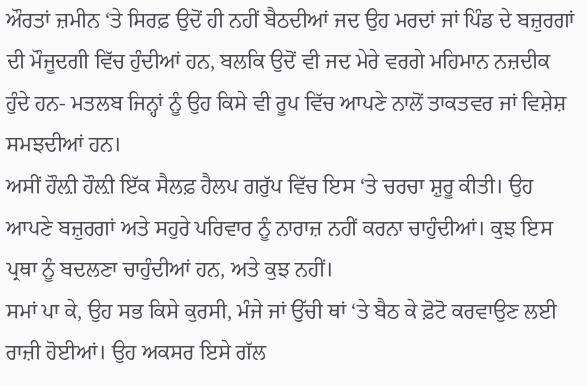ਔਰਤਾਂ ਜ਼ਮੀਨ ‘ਤੇ ਸਿਰਫ਼ ਉਦੋਂ ਹੀ ਨਹੀਂ ਬੈਠਦੀਆਂ ਜਦ ਉਹ ਮਰਦਾਂ ਜਾਂ ਪਿੰਡ ਦੇ ਬਜ਼ੁਰਗਾਂ ਦੀ ਮੌਜੂਦਗੀ ਵਿੱਚ ਹੁੰਦੀਆਂ ਹਨ, ਬਲਕਿ ਉਦੋਂ ਵੀ ਜਦ ਮੇਰੇ ਵਰਗੇ ਮਹਿਮਾਨ ਨਜ਼ਦੀਕ ਹੁੰਦੇ ਹਨ- ਮਤਲਬ ਜਿਨ੍ਹਾਂ ਨੂੰ ਉਹ ਕਿਸੇ ਵੀ ਰੂਪ ਵਿੱਚ ਆਪਣੇ ਨਾਲੋਂ ਤਾਕਤਵਰ ਜਾਂ ਵਿਸ਼ੇਸ਼ ਸਮਝਦੀਆਂ ਹਨ।
ਅਸੀਂ ਹੌਲ਼ੀ ਹੌਲ਼ੀ ਇੱਕ ਸੈਲਫ਼ ਹੈਲਪ ਗਰੁੱਪ ਵਿੱਚ ਇਸ ‘ਤੇ ਚਰਚਾ ਸ਼ੁਰੂ ਕੀਤੀ। ਉਹ ਆਪਣੇ ਬਜ਼ੁਰਗਾਂ ਅਤੇ ਸਹੁਰੇ ਪਰਿਵਾਰ ਨੂੰ ਨਾਰਾਜ਼ ਨਹੀਂ ਕਰਨਾ ਚਾਹੁੰਦੀਆਂ। ਕੁਝ ਇਸ ਪ੍ਰਥਾ ਨੂੰ ਬਦਲਣਾ ਚਾਹੁੰਦੀਆਂ ਹਨ, ਅਤੇ ਕੁਝ ਨਹੀਂ।
ਸਮਾਂ ਪਾ ਕੇ, ਉਹ ਸਭ ਕਿਸੇ ਕੁਰਸੀ, ਮੰਜੇ ਜਾਂ ਉੱਚੀ ਥਾਂ ‘ਤੇ ਬੈਠ ਕੇ ਫ਼ੋਟੋ ਕਰਵਾਉਣ ਲਈ ਰਾਜ਼ੀ ਹੋਈਆਂ। ਉਹ ਅਕਸਰ ਇਸੇ ਗੱਲ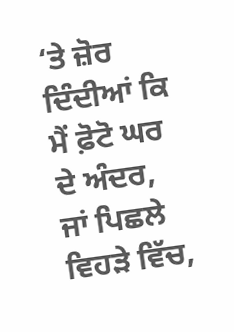‘ਤੇ ਜ਼ੋਰ ਦਿੰਦੀਆਂ ਕਿ ਮੈਂ ਫ਼ੋਟੋ ਘਰ ਦੇ ਅੰਦਰ, ਜਾਂ ਪਿਛਲੇ ਵਿਹੜੇ ਵਿੱਚ,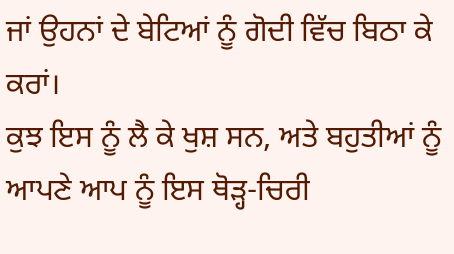ਜਾਂ ਉਹਨਾਂ ਦੇ ਬੇਟਿਆਂ ਨੂੰ ਗੋਦੀ ਵਿੱਚ ਬਿਠਾ ਕੇ ਕਰਾਂ।
ਕੁਝ ਇਸ ਨੂੰ ਲੈ ਕੇ ਖੁਸ਼ ਸਨ, ਅਤੇ ਬਹੁਤੀਆਂ ਨੂੰ ਆਪਣੇ ਆਪ ਨੂੰ ਇਸ ਥੋੜ੍ਹ-ਚਿਰੀ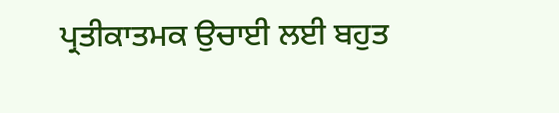ਪ੍ਰਤੀਕਾਤਮਕ ਉਚਾਈ ਲਈ ਬਹੁਤ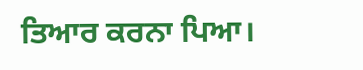ਤਿਆਰ ਕਰਨਾ ਪਿਆ।